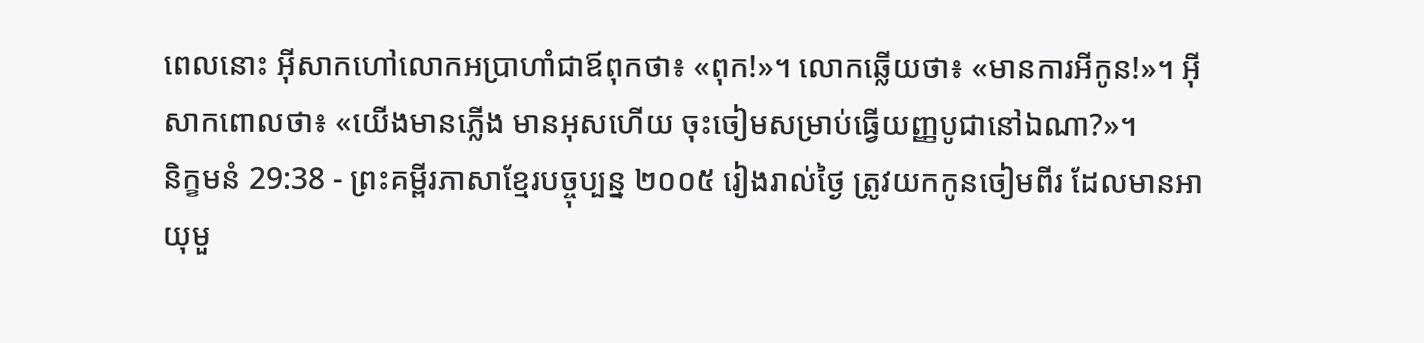ពេលនោះ អ៊ីសាកហៅលោកអប្រាហាំជាឪពុកថា៖ «ពុក!»។ លោកឆ្លើយថា៖ «មានការអីកូន!»។ អ៊ីសាកពោលថា៖ «យើងមានភ្លើង មានអុសហើយ ចុះចៀមសម្រាប់ធ្វើយញ្ញបូជានៅឯណា?»។
និក្ខមនំ 29:38 - ព្រះគម្ពីរភាសាខ្មែរបច្ចុប្បន្ន ២០០៥ រៀងរាល់ថ្ងៃ ត្រូវយកកូនចៀមពីរ ដែលមានអាយុមួ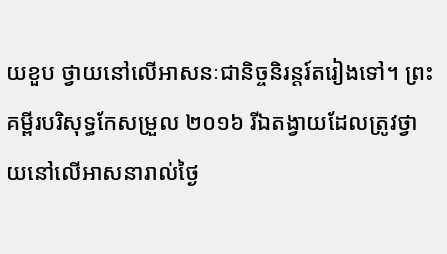យខួប ថ្វាយនៅលើអាសនៈជានិច្ចនិរន្តរ៍តរៀងទៅ។ ព្រះគម្ពីរបរិសុទ្ធកែសម្រួល ២០១៦ រីឯតង្វាយដែលត្រូវថ្វាយនៅលើអាសនារាល់ថ្ងៃ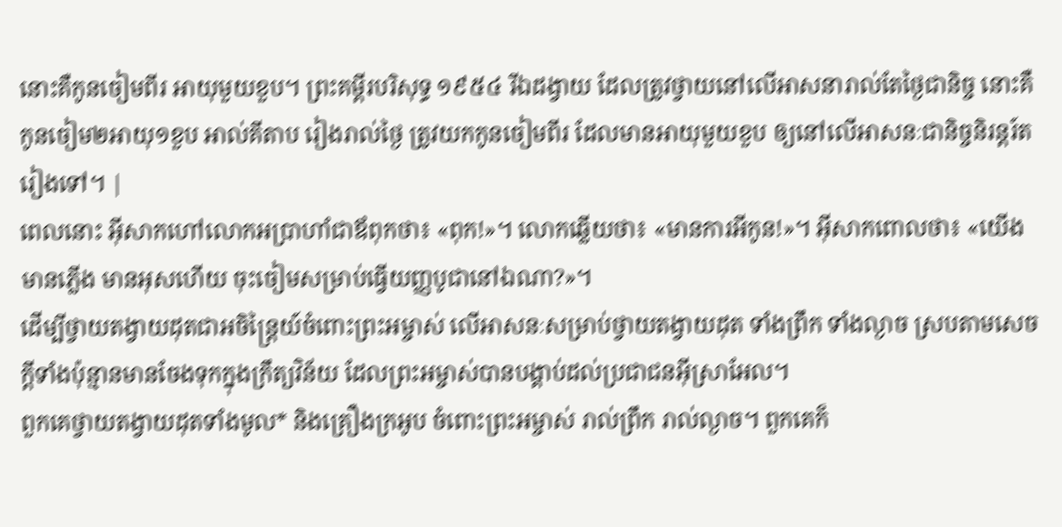នោះគឺកូនចៀមពីរ អាយុមួយខួប។ ព្រះគម្ពីរបរិសុទ្ធ ១៩៥៤ រីឯដង្វាយ ដែលត្រូវថ្វាយនៅលើអាសនារាល់តែថ្ងៃជានិច្ច នោះគឺកូនចៀម២អាយុ១ខួប អាល់គីតាប រៀងរាល់ថ្ងៃ ត្រូវយកកូនចៀមពីរ ដែលមានអាយុមួយខួប ឲ្យនៅលើអាសនៈជានិច្ចនិរន្តរ៍តរៀងទៅ។ |
ពេលនោះ អ៊ីសាកហៅលោកអប្រាហាំជាឪពុកថា៖ «ពុក!»។ លោកឆ្លើយថា៖ «មានការអីកូន!»។ អ៊ីសាកពោលថា៖ «យើងមានភ្លើង មានអុសហើយ ចុះចៀមសម្រាប់ធ្វើយញ្ញបូជានៅឯណា?»។
ដើម្បីថ្វាយតង្វាយដុតជាអចិន្ត្រៃយ៍ចំពោះព្រះអម្ចាស់ លើអាសនៈសម្រាប់ថ្វាយតង្វាយដុត ទាំងព្រឹក ទាំងល្ងាច ស្របតាមសេចក្ដីទាំងប៉ុន្មានមានចែងទុកក្នុងក្រឹត្យវិន័យ ដែលព្រះអម្ចាស់បានបង្គាប់ដល់ប្រជាជនអ៊ីស្រាអែល។
ពួកគេថ្វាយតង្វាយដុតទាំងមូល* និងគ្រឿងក្រអូប ចំពោះព្រះអម្ចាស់ រាល់ព្រឹក រាល់ល្ងាច។ ពួកគេក៏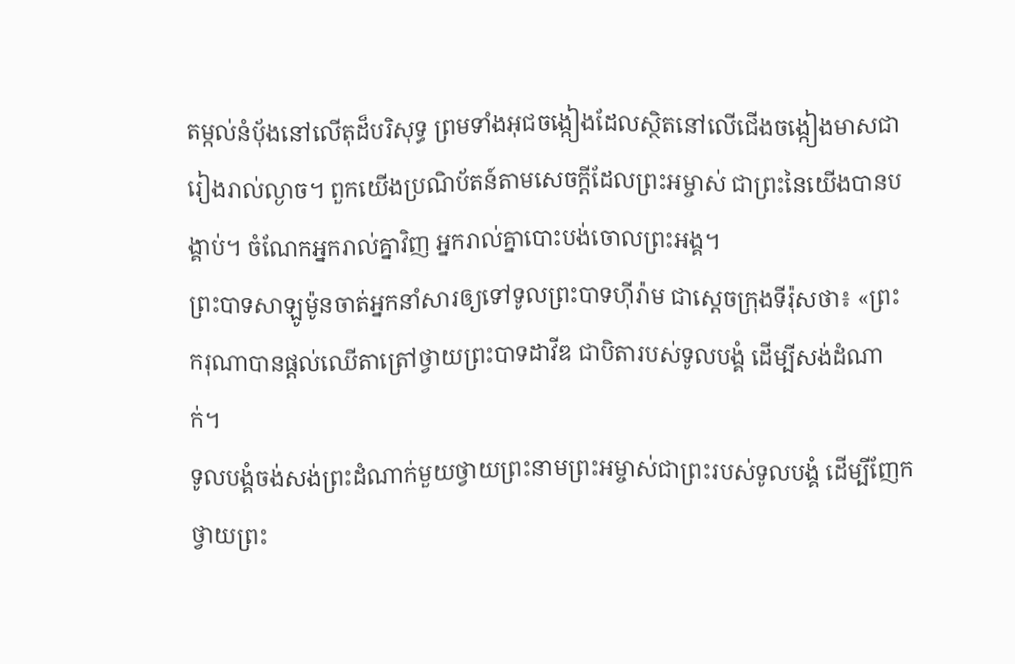តម្កល់នំបុ័ងនៅលើតុដ៏បរិសុទ្ធ ព្រមទាំងអុជចង្កៀងដែលស្ថិតនៅលើជើងចង្កៀងមាសជារៀងរាល់ល្ងាច។ ពួកយើងប្រណិប័តន៍តាមសេចក្ដីដែលព្រះអម្ចាស់ ជាព្រះនៃយើងបានបង្គាប់។ ចំណែកអ្នករាល់គ្នាវិញ អ្នករាល់គ្នាបោះបង់ចោលព្រះអង្គ។
ព្រះបាទសាឡូម៉ូនចាត់អ្នកនាំសារឲ្យទៅទូលព្រះបាទហ៊ីរ៉ាម ជាស្ដេចក្រុងទីរ៉ុសថា៖ «ព្រះករុណាបានផ្ដល់ឈើតាត្រៅថ្វាយព្រះបាទដាវីឌ ជាបិតារបស់ទូលបង្គំ ដើម្បីសង់ដំណាក់។
ទូលបង្គំចង់សង់ព្រះដំណាក់មួយថ្វាយព្រះនាមព្រះអម្ចាស់ជាព្រះរបស់ទូលបង្គំ ដើម្បីញែកថ្វាយព្រះ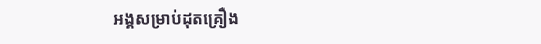អង្គសម្រាប់ដុតគ្រឿង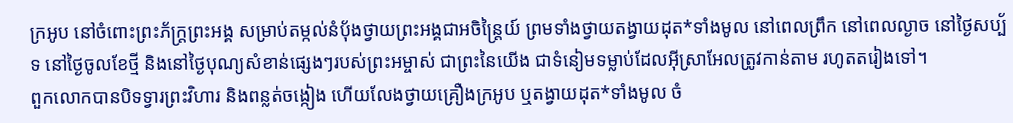ក្រអូប នៅចំពោះព្រះភ័ក្ត្រព្រះអង្គ សម្រាប់តម្កល់នំបុ័ងថ្វាយព្រះអង្គជាអចិន្ត្រៃយ៍ ព្រមទាំងថ្វាយតង្វាយដុត*ទាំងមូល នៅពេលព្រឹក នៅពេលល្ងាច នៅថ្ងៃសប្ប័ទ នៅថ្ងៃចូលខែថ្មី និងនៅថ្ងៃបុណ្យសំខាន់ផ្សេងៗរបស់ព្រះអម្ចាស់ ជាព្រះនៃយើង ជាទំនៀមទម្លាប់ដែលអ៊ីស្រាអែលត្រូវកាន់តាម រហូតតរៀងទៅ។
ពួកលោកបានបិទទ្វារព្រះវិហារ និងពន្លត់ចង្កៀង ហើយលែងថ្វាយគ្រឿងក្រអូប ឬតង្វាយដុត*ទាំងមូល ចំ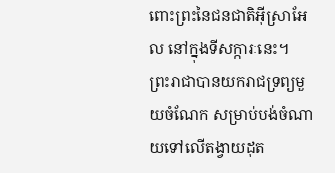ពោះព្រះនៃជនជាតិអ៊ីស្រាអែល នៅក្នុងទីសក្ការៈនេះ។
ព្រះរាជាបានយករាជទ្រព្យមួយចំណែក សម្រាប់បង់ចំណាយទៅលើតង្វាយដុត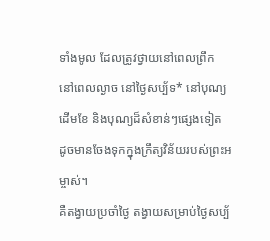ទាំងមូល ដែលត្រូវថ្វាយនៅពេលព្រឹក នៅពេលល្ងាច នៅថ្ងៃសប្ប័ទ* នៅបុណ្យដើមខែ និងបុណ្យដ៏សំខាន់ៗផ្សេងទៀត ដូចមានចែងទុកក្នុងក្រឹត្យវិន័យរបស់ព្រះអម្ចាស់។
គឺតង្វាយប្រចាំថ្ងៃ តង្វាយសម្រាប់ថ្ងៃសប្ប័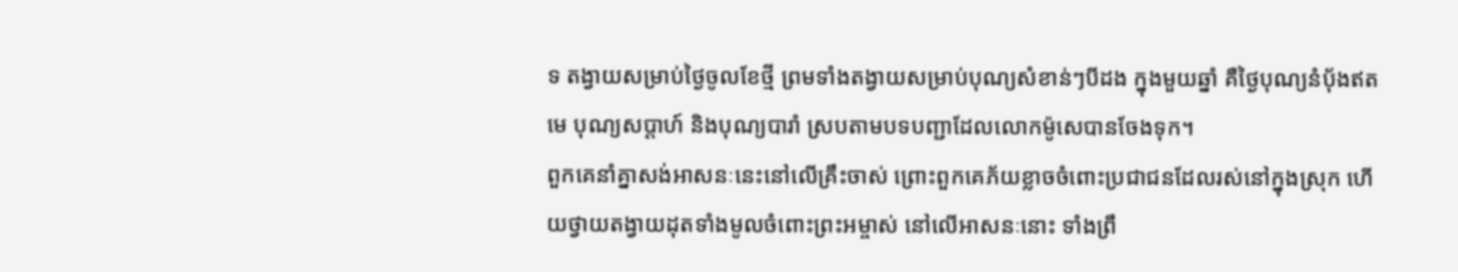ទ តង្វាយសម្រាប់ថ្ងៃចូលខែថ្មី ព្រមទាំងតង្វាយសម្រាប់បុណ្យសំខាន់ៗបីដង ក្នុងមួយឆ្នាំ គឺថ្ងៃបុណ្យនំបុ័ងឥតមេ បុណ្យសប្ដាហ៍ និងបុណ្យបារាំ ស្របតាមបទបញ្ជាដែលលោកម៉ូសេបានចែងទុក។
ពួកគេនាំគ្នាសង់អាសនៈនេះនៅលើគ្រឹះចាស់ ព្រោះពួកគេភ័យខ្លាចចំពោះប្រជាជនដែលរស់នៅក្នុងស្រុក ហើយថ្វាយតង្វាយដុតទាំងមូលចំពោះព្រះអម្ចាស់ នៅលើអាសនៈនោះ ទាំងព្រឹ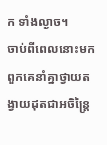ក ទាំងល្ងាច។
ចាប់ពីពេលនោះមក ពួកគេនាំគ្នាថ្វាយតង្វាយដុតជាអចិន្ត្រៃ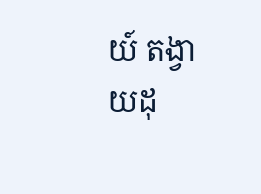យ៍ តង្វាយដុ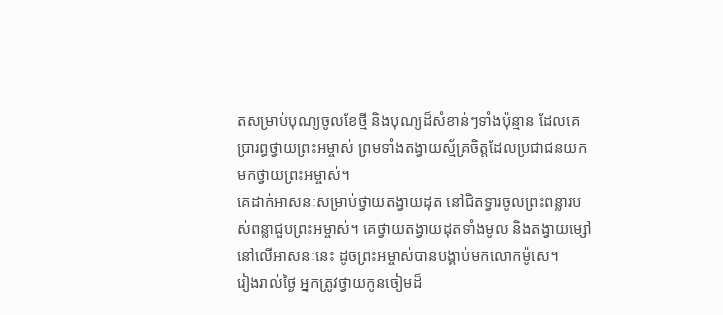តសម្រាប់បុណ្យចូលខែថ្មី និងបុណ្យដ៏សំខាន់ៗទាំងប៉ុន្មាន ដែលគេប្រារព្ធថ្វាយព្រះអម្ចាស់ ព្រមទាំងតង្វាយស្ម័គ្រចិត្តដែលប្រជាជនយកមកថ្វាយព្រះអម្ចាស់។
គេដាក់អាសនៈសម្រាប់ថ្វាយតង្វាយដុត នៅជិតទ្វារចូលព្រះពន្លារបស់ពន្លាជួបព្រះអម្ចាស់។ គេថ្វាយតង្វាយដុតទាំងមូល និងតង្វាយម្សៅនៅលើអាសនៈនេះ ដូចព្រះអម្ចាស់បានបង្គាប់មកលោកម៉ូសេ។
រៀងរាល់ថ្ងៃ អ្នកត្រូវថ្វាយកូនចៀមដ៏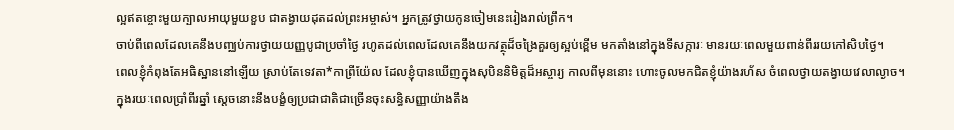ល្អឥតខ្ចោះមួយក្បាលអាយុមួយខួប ជាតង្វាយដុតដល់ព្រះអម្ចាស់។ អ្នកត្រូវថ្វាយកូនចៀមនេះរៀងរាល់ព្រឹក។
ចាប់ពីពេលដែលគេនឹងបញ្ឈប់ការថ្វាយយញ្ញបូជាប្រចាំថ្ងៃ រហូតដល់ពេលដែលគេនឹងយកវត្ថុដ៏ចង្រៃគួរឲ្យស្អប់ខ្ពើម មកតាំងនៅក្នុងទីសក្ការៈ មានរយៈពេលមួយពាន់ពីររយកៅសិបថ្ងៃ។
ពេលខ្ញុំកំពុងតែអធិស្ឋាននៅឡើយ ស្រាប់តែទេវតា*កាព្រីយ៉ែល ដែលខ្ញុំបានឃើញក្នុងសុបិននិមិត្តដ៏អស្ចារ្យ កាលពីមុននោះ ហោះចូលមកជិតខ្ញុំយ៉ាងរហ័ស ចំពេលថ្វាយតង្វាយវេលាល្ងាច។
ក្នុងរយៈពេលប្រាំពីរឆ្នាំ ស្ដេចនោះនឹងបង្ខំឲ្យប្រជាជាតិជាច្រើនចុះសន្ធិសញ្ញាយ៉ាងតឹង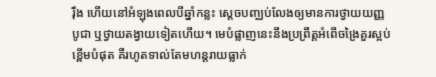រ៉ឹង ហើយនៅអំឡុងពេលបីឆ្នាំកន្លះ ស្ដេចបញ្ឈប់លែងឲ្យមានការថ្វាយយញ្ញបូជា ឬថ្វាយតង្វាយទៀតហើយ។ មេបំផ្លាញនេះនឹងប្រព្រឹត្តអំពើចង្រៃគួរស្អប់ខ្ពើមបំផុត គឺរហូតទាល់តែមហន្តរាយធ្លាក់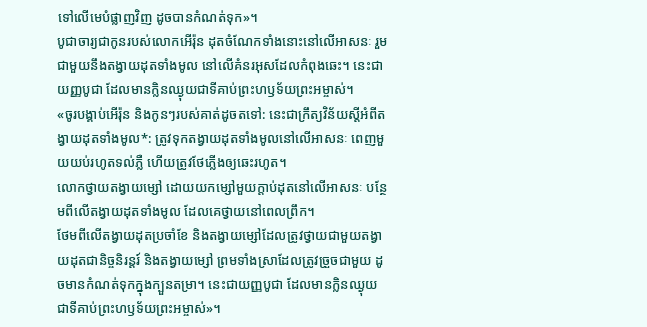ទៅលើមេបំផ្លាញវិញ ដូចបានកំណត់ទុក»។
បូជាចារ្យជាកូនរបស់លោកអើរ៉ុន ដុតចំណែកទាំងនោះនៅលើអាសនៈ រួមជាមួយនឹងតង្វាយដុតទាំងមូល នៅលើគំនរអុសដែលកំពុងឆេះ។ នេះជាយញ្ញបូជា ដែលមានក្លិនឈ្ងុយជាទីគាប់ព្រះហឫទ័យព្រះអម្ចាស់។
«ចូរបង្គាប់អើរ៉ុន និងកូនៗរបស់គាត់ដូចតទៅ: នេះជាក្រឹត្យវិន័យស្ដីអំពីតង្វាយដុតទាំងមូល*: ត្រូវទុកតង្វាយដុតទាំងមូលនៅលើអាសនៈ ពេញមួយយប់រហូតទល់ភ្លឺ ហើយត្រូវថែភ្លើងឲ្យឆេះរហូត។
លោកថ្វាយតង្វាយម្សៅ ដោយយកម្សៅមួយក្ដាប់ដុតនៅលើអាសនៈ បន្ថែមពីលើតង្វាយដុតទាំងមូល ដែលគេថ្វាយនៅពេលព្រឹក។
ថែមពីលើតង្វាយដុតប្រចាំខែ និងតង្វាយម្សៅដែលត្រូវថ្វាយជាមួយតង្វាយដុតជានិច្ចនិរន្តរ៍ និងតង្វាយម្សៅ ព្រមទាំងស្រាដែលត្រូវច្រួចជាមួយ ដូចមានកំណត់ទុកក្នុងក្បួនតម្រា។ នេះជាយញ្ញបូជា ដែលមានក្លិនឈ្ងុយជាទីគាប់ព្រះហឫទ័យព្រះអម្ចាស់»។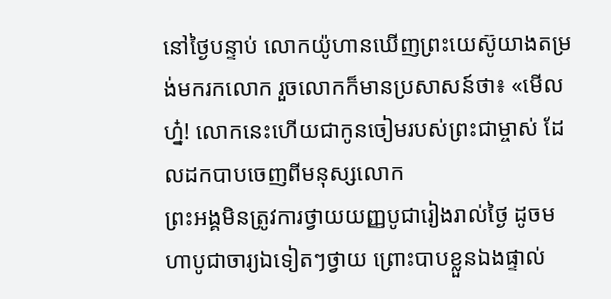នៅថ្ងៃបន្ទាប់ លោកយ៉ូហានឃើញព្រះយេស៊ូយាងតម្រង់មករកលោក រួចលោកក៏មានប្រសាសន៍ថា៖ «មើលហ្ន៎! លោកនេះហើយជាកូនចៀមរបស់ព្រះជាម្ចាស់ ដែលដកបាបចេញពីមនុស្សលោក
ព្រះអង្គមិនត្រូវការថ្វាយយញ្ញបូជារៀងរាល់ថ្ងៃ ដូចមហាបូជាចារ្យឯទៀតៗថ្វាយ ព្រោះបាបខ្លួនឯងផ្ទាល់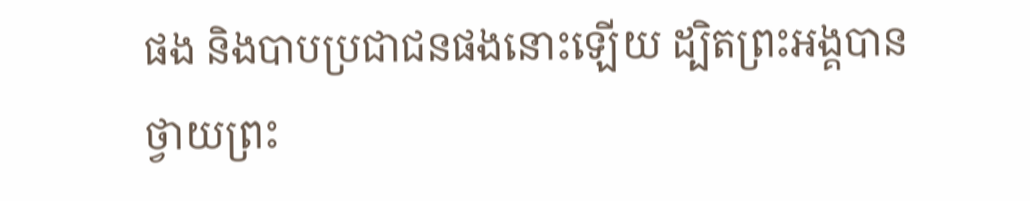ផង និងបាបប្រជាជនផងនោះឡើយ ដ្បិតព្រះអង្គបានថ្វាយព្រះ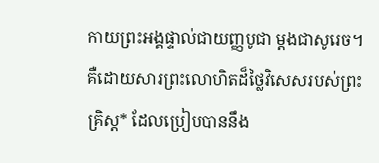កាយព្រះអង្គផ្ទាល់ជាយញ្ញបូជា ម្ដងជាសូរេច។
គឺដោយសារព្រះលោហិតដ៏ថ្លៃវិសេសរបស់ព្រះគ្រិស្ត* ដែលប្រៀបបាននឹង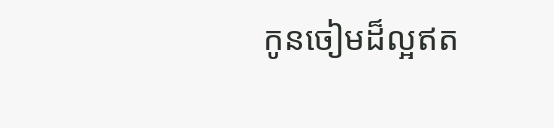កូនចៀមដ៏ល្អឥត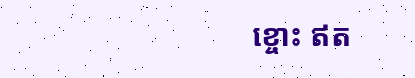ខ្ចោះ ឥត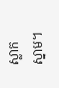ស្លាកស្នាម។